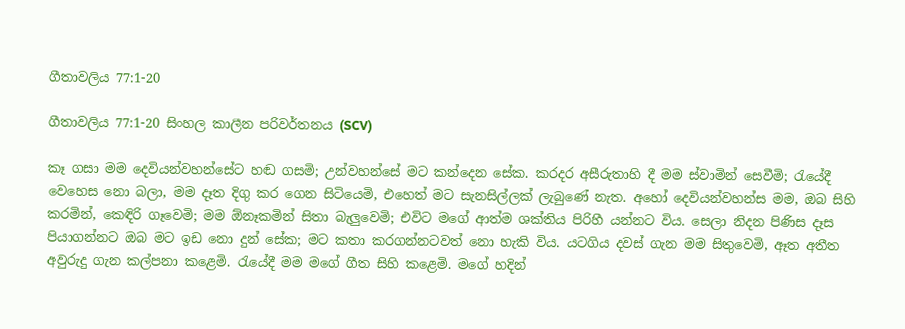ගීතාවලිය 77:1-20

ගීතාවලිය 77:1-20 සිංහල කාලීන පරිවර්තනය (SCV)

කෑ ගසා මම දෙවියන්වහන්සේට හඬ ගසමි; උන්වහන්සේ මට කන්දෙන සේක. කරදර අසීරුතාහි දී මම ස්වාමින් සෙවීමි; රැයේදී වෙහෙස නො බලා, මම දෑත දිගු කර ගෙන සිටියෙමි, එහෙත් මට සැනසිල්ලක් ලැබුණේ නැත. අහෝ දෙවියන්වහන්ස මම, ඔබ සිහි කරමින්, කෙඳිරි ගෑවෙමි; මම ඕනෑකමින් සිතා බැලුවෙමි; එවිට මගේ ආත්ම ශක්තිය පිරිහී යන්නට විය. සෙලා නිදන පිණිස දෑස පියාගන්නට ඔබ මට ඉඩ නො දුන් සේක; මට කතා කරගන්නටවත් නො හැකි විය. යටගිය දවස් ගැන මම සිතුවෙමි, ඈත අතීත අවුරුදු ගැන කල්පනා කළෙමි. රැයේදී මම මගේ ගීත සිහි කළෙමි. මගේ හදින්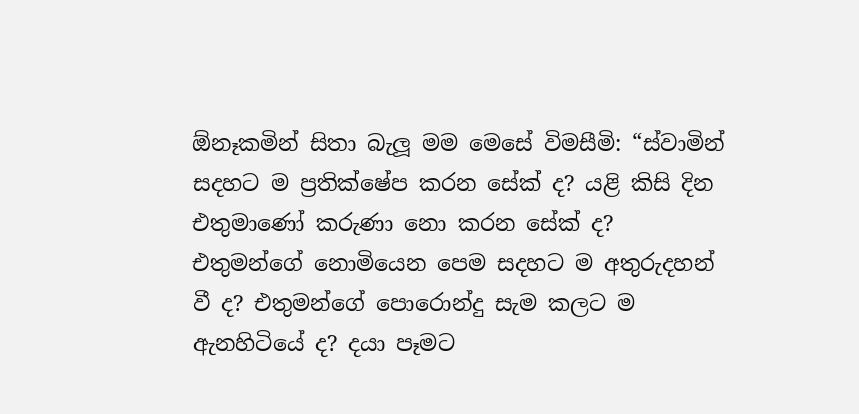ඕනෑකමින් සිතා බැලූ මම මෙසේ විමසීමි: “ස්වාමින් සදහට ම ප්‍රතික්ෂේප කරන සේක් ද? යළි කිසි දින එතුමාණෝ කරුණා නො කරන සේක් ද? එතුමන්ගේ නොමියෙන පෙම සදහට ම අතුරුදහන් වී ද? එතුමන්ගේ පොරොන්දු සැම කලට ම ඇනහිටියේ ද? දයා පෑමට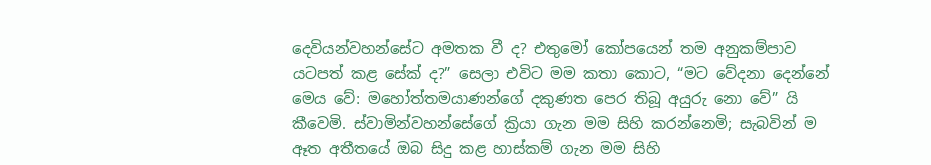දෙවියන්වහන්සේට අමතක වී ද? එතුමෝ කෝපයෙන් තම අනුකම්පාව යටපත් කළ සේක් ද?” සෙලා එවිට මම කතා කොට, “මට වේදනා දෙන්නේ මෙය වේ: මහෝත්තමයාණන්ගේ දකුණත පෙර තිබූ අයුරු නො වේ” යි කීවෙමි. ස්වාමින්වහන්සේගේ ක්‍රියා ගැන මම සිහි කරන්නෙමි; සැබවින් ම ඈත අතීතයේ ඔබ සිදු කළ හාස්කම් ගැන මම සිහි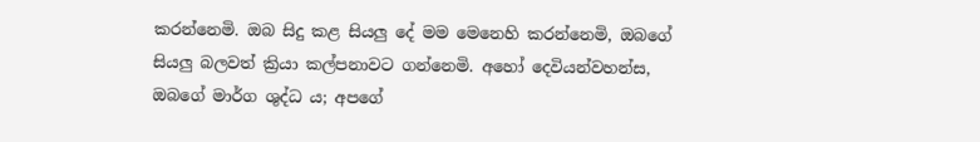කරන්නෙමි. ඔබ සිදු කළ සියලු දේ මම මෙනෙහි කරන්නෙමි, ඔබගේ සියලු බලවත් ක්‍රියා කල්පනාවට ගන්නෙමි. අහෝ දෙවියන්වහන්ස, ඔබගේ මාර්ග ශුද්ධ ය; අපගේ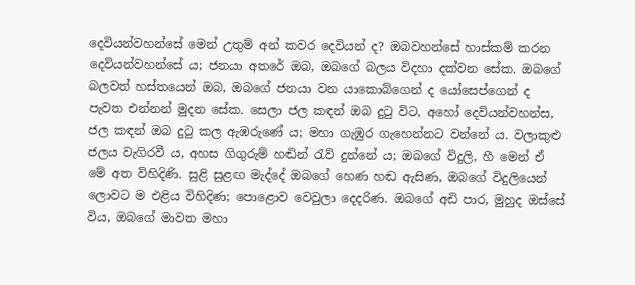දෙවියන්වහන්සේ මෙන් උතුම් අන් කවර දෙවියන් ද? ඔබවහන්සේ හාස්කම් කරන දෙවියන්වහන්සේ ය; ජනයා අතරේ ඔබ, ඔබගේ බලය විදහා දක්වන සේක. ඔබගේ බලවත් හස්තයෙන් ඔබ, ඔබගේ ජනයා වන යාකොබ්ගෙන් ද යෝසෙප්ගෙන් ද පැවත එන්නන් මුදන සේක. සෙලා ජල කඳන් ඔබ දුටු විට, අහෝ දෙවියන්වහන්ස, ජල කඳන් ඔබ දුටු කල ඇඹරුණේ ය; මහා ගැඹුර ගැහෙන්නට වන්නේ ය. වලාකුළු ජලය වැගිරවී ය, අහස ගිගුරුම් හඬින් රැව් දුන්නේ ය; ඔබගේ විදුලි, හී මෙන් ඒ මේ අත විහිදිණි. සුළි සුළඟ මැද්දේ ඔබගේ හෙණ හඬ ඇසිණ, ඔබගේ විදුලියෙන් ලොවට ම එළිය විහිදිණ; පොළොව වෙවුලා දෙදරිණ. ඔබගේ අඩි පාර, මුහුද ඔස්සේ විය, ඔබගේ මාවත මහා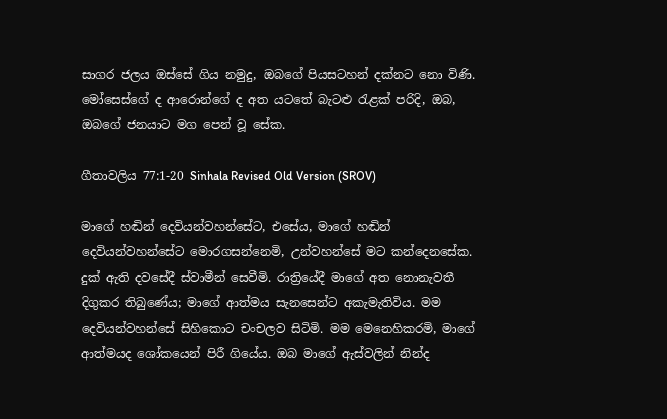සාගර ජලය ඔස්සේ ගිය නමුදු, ඔබගේ පියසටහන් දක්නට නො විණි. මෝසෙස්ගේ ද ආරොන්ගේ ද අත යටතේ බැටළු රැළක් පරිදි, ඔබ, ඔබගේ ජනයාට මග පෙන් වූ සේක.

ගීතාවලිය 77:1-20 Sinhala Revised Old Version (SROV)

මාගේ හඬින් දෙවියන්වහන්සේට, එසේය, මාගේ හඬින් දෙවියන්වහන්සේට මොරගසන්නෙමි, උන්වහන්සේ මට කන්දෙනසේක. දුක් ඇති දවසේදී ස්වාමීන් සෙවීමි. රාත්‍රියේදී මාගේ අත නොනැවතී දිගුකර තිබුණේය; මාගේ ආත්මය සැනසෙන්ට අකැමැතිවිය. මම දෙවියන්වහන්සේ සිහිකොට චංචලව සිටිමි. මම මෙනෙහිකරමි, මාගේ ආත්මයද ශෝකයෙන් පිරී ගියේය. ඔබ මාගේ ඇස්වලින් නින්ද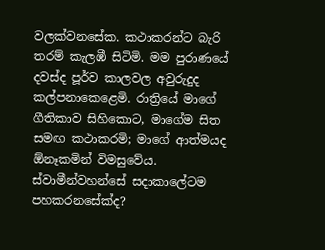වලක්වනසේක. කථාකරන්ට බැරි තරම් කැලඹී සිටිමි. මම පුරාණයේ දවස්ද පූර්ව කාලවල අවුරුදුද කල්පනාකෙළෙමි. රාත්‍රියේ මාගේ ගීතිකාව සිහිකොට, මාගේම සිත සමඟ කථාකරමි; මාගේ ආත්මයද ඕනෑකමින් විමසුවේය. ස්වාමීන්වහන්සේ සදාකාලේටම පහකරනසේක්ද?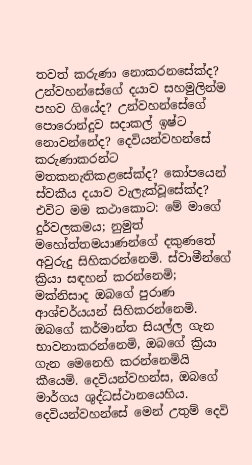තවත් කරුණා නොකරනසේක්ද? උන්වහන්සේගේ දයාව සහමුලින්ම පහව ගියේද? උන්වහන්සේගේ පොරොන්දුව සදාකල් ඉෂ්ට නොවන්නේද? දෙවියන්වහන්සේ කරුණාකරන්ට මතකනැතිකළසේක්ද? කෝපයෙන් ස්වකීය දයාව වැලැක්වූසේක්ද? එවිට මම කථාකොට: මේ මාගේ දුර්වලකමය; නුමුත් මහෝත්තමයාණන්ගේ දකුණතේ අවුරුදු සිහිකරන්නෙමි. ස්වාමීන්ගේ ක්‍රියා සඳහන් කරන්නෙමි; මක්නිසාද ඔබගේ පුරාණ ආශ්චර්යයන් සිහිකරන්නෙමි. ඔබගේ කර්මාන්ත සියල්ල ගැන භාවනාකරන්නෙමි, ඔබගේ ක්‍රියා ගැන මෙනෙහි කරන්නෙමියි කීයෙමි. දෙවියන්වහන්ස, ඔබගේ මාර්ගය ශුද්ධස්ථානයෙහිය. දෙවියන්වහන්සේ මෙන් උතුම් දෙවි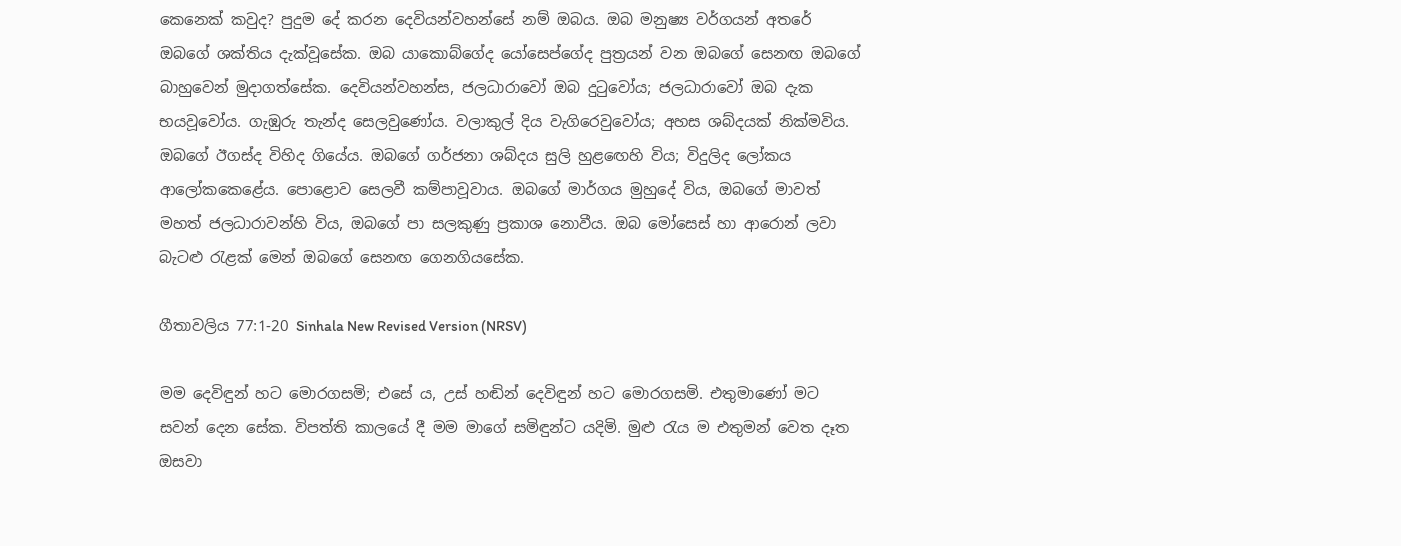කෙනෙක් කවුද? පුදුම දේ කරන දෙවියන්වහන්සේ නම් ඔබය. ඔබ මනුෂ්‍ය වර්ගයන් අතරේ ඔබගේ ශක්තිය දැක්වූසේක. ඔබ යාකොබ්ගේද යෝසෙප්ගේද පුත්‍රයන් වන ඔබගේ සෙනඟ ඔබගේ බාහුවෙන් මුදාගත්සේක. දෙවියන්වහන්ස, ජලධාරාවෝ ඔබ දුටුවෝය; ජලධාරාවෝ ඔබ දැක භයවූවෝය. ගැඹුරු තැන්ද සෙලවුණෝය. වලාකුල් දිය වැගිරෙවුවෝය; අහස ශබ්දයක් නික්මවිය. ඔබගේ ඊගස්ද විහිද ගියේය. ඔබගේ ගර්ජනා ශබ්දය සුලි හුළඟෙහි විය; විදුලිද ලෝකය ආලෝකකෙළේය. පොළොව සෙලවී කම්පාවූවාය. ඔබගේ මාර්ගය මුහුදේ විය, ඔබගේ මාවත් මහත් ජලධාරාවන්හි විය, ඔබගේ පා සලකුණු ප්‍රකාශ නොවීය. ඔබ මෝසෙස් හා ආරොන් ලවා බැටළු රැළක් මෙන් ඔබගේ සෙනඟ ගෙනගියසේක.

ගීතාවලිය 77:1-20 Sinhala New Revised Version (NRSV)

මම දෙවිඳුන් හට මොරගසමි; එසේ ය, උස් හඬින් දෙවිඳුන් හට මොරගසමි. එතුමාණෝ මට සවන් දෙන සේක. විපත්ති කාලයේ දී මම මාගේ සමිඳුන්ට යදිමි. මුළු රැය ම එතුමන් වෙත දෑත ඔසවා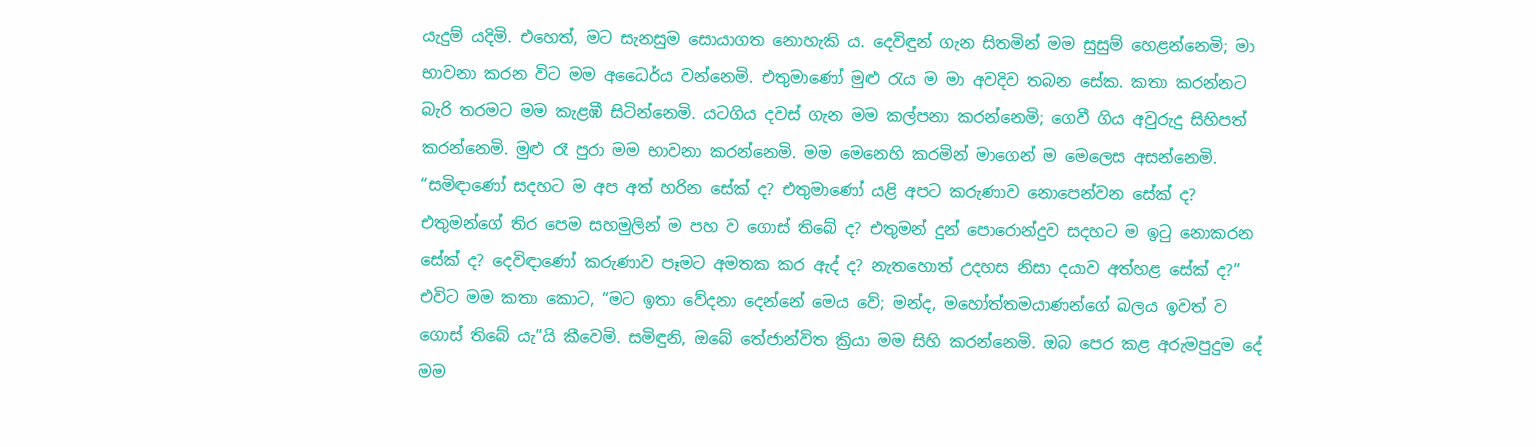යැදුම් යදිමි. එහෙත්, මට සැනසුම සොයාගත නොහැකි ය. දෙවිඳුන් ගැන සිතමින් මම සුසුම් හෙළන්නෙමි; මා භාවනා කරන විට මම අධෛර්ය වන්නෙමි. එතුමාණෝ මුළු රැය ම මා අවදිව තබන සේක. කතා කරන්නට බැරි තරමට මම කැළඹී සිටින්නෙමි. යටගිය දවස් ගැන මම කල්පනා කරන්නෙමි; ගෙවී ගිය අවුරුදු සිහිපත් කරන්නෙමි. මුළු රෑ පුරා මම භාවනා කරන්නෙමි. මම මෙනෙහි කරමින් මාගෙන් ම මෙලෙස අසන්නෙමි. “සමිඳාණෝ සදහට ම අප අත් හරින සේක් ද? එතුමාණෝ යළි අපට කරුණාව නොපෙන්වන සේක් ද? එතුමන්ගේ තිර පෙම සහමුලින් ම පහ ව ගොස් තිබේ ද? එතුමන් දුන් පොරොන්දුව සදහට ම ඉටු නොකරන සේක් ද? දෙවිඳාණෝ කරුණාව පෑමට අමතක කර ඇද් ද? නැතහොත් උදහස නිසා දයාව අත්හළ සේක් ද?” එවිට මම කතා කොට, “මට ඉතා වේදනා දෙන්නේ මෙය වේ; මන්ද, මහෝත්තමයාණන්ගේ බලය ඉවත් ව ගොස් තිබේ යැ”යි කීවෙමි. සමිඳුනි, ඔබේ තේජාන්විත ක්‍රියා මම සිහි කරන්නෙමි. ඔබ පෙර කළ අරුමපුදුම දේ මම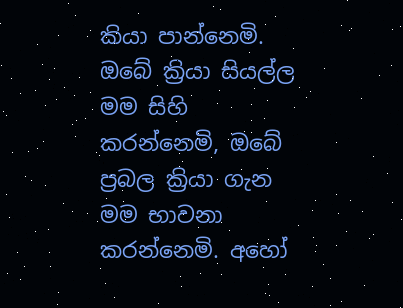කියා පාන්නෙමි. ඔබේ ක්‍රියා සියල්ල මම සිහි කරන්නෙමි, ඔබේ ප්‍රබල ක්‍රියා ගැන මම භාවනා කරන්නෙමි. අහෝ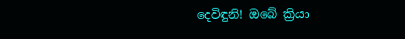දෙවිඳුනි! ඔබේ ක්‍රියා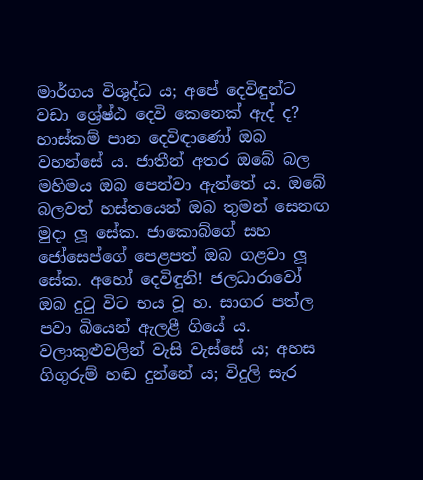මාර්ගය විශුද්ධ ය; අපේ දෙවිඳුන්ට වඩා ශ්‍රේෂ්ඨ දෙවි කෙනෙක් ඇද් ද? හාස්කම් පාන දෙවිඳාණෝ ඔබ වහන්සේ ය. ජාතීන් අතර ඔබේ බල මහිමය ඔබ පෙන්වා ඇත්තේ ය. ඔබේ බලවත් හස්තයෙන් ඔබ තුමන් සෙනඟ මුදා ලූ සේක. ජාකොබ්ගේ සහ ජෝසෙප්ගේ පෙළපත් ඔබ ගළවා ලූ සේක. අහෝ දෙවිඳුනි! ජලධාරාවෝ ඔබ දුටු විට භය වූ හ. සාගර පත්ල පවා බියෙන් ඇලළී ගියේ ය. වලාකුළුවලින් වැසි වැස්සේ ය; අහස ගිගුරුම් හඬ දුන්නේ ය; විදුලි සැර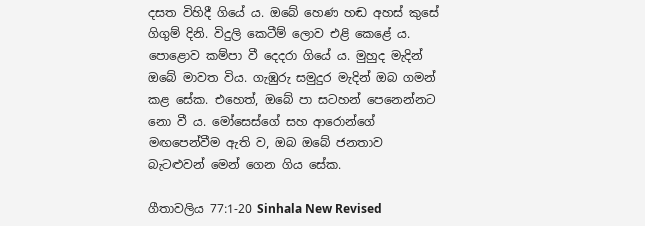දසත විහිදී ගියේ ය. ඔබේ හෙණ හඬ අහස් කුසේ ගිගුම් දිනි. විදුලි කෙටීම් ලොව එළි කෙළේ ය. පොළොව කම්පා වී දෙදරා ගියේ ය. මුහුද මැදින් ඔබේ මාවත විය. ගැඹුරු සමුදුර මැදින් ඔබ ගමන් කළ සේක. එහෙත්, ඔබේ පා සටහන් පෙනෙන්නට නො වී ය. මෝසෙස්ගේ සහ ආරොන්ගේ මඟපෙන්වීම ඇති ව, ඔබ ඔබේ ජනතාව බැටළුවන් මෙන් ගෙන ගිය සේක.

ගීතාවලිය 77:1-20 Sinhala New Revised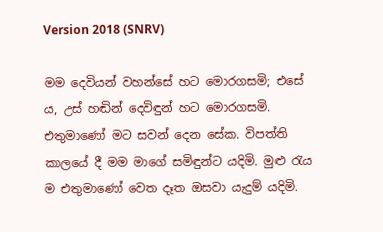Version 2018 (SNRV)

මම දෙවියන් වහන්සේ හට මොරගසමි; එසේ ය, උස් හඬින් දෙවිඳුන් හට මොරගසමි. එතුමාණෝ මට සවන් දෙන සේක. විපත්ති කාලයේ දී මම මාගේ සමිඳුන්ට යදිමි. මුළු රැය ම එතුමාණෝ වෙත දෑත ඔසවා යැදුම් යදිමි.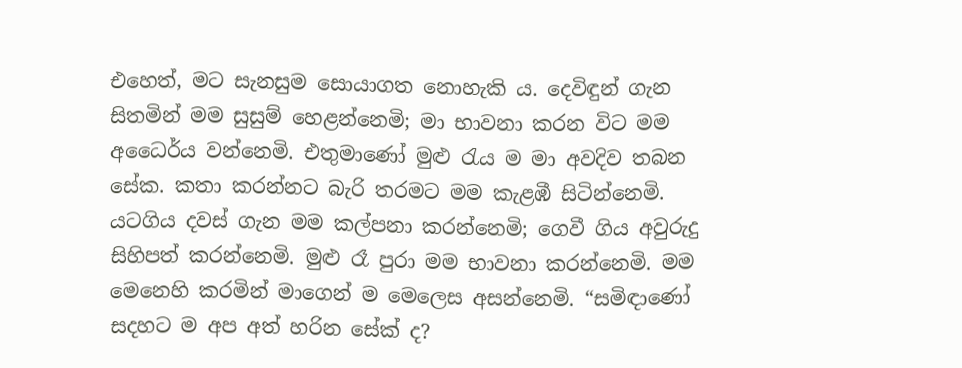එහෙත්, මට සැනසුම සොයාගත නොහැකි ය. දෙවිඳුන් ගැන සිතමින් මම සුසුම් හෙළන්නෙමි; මා භාවනා කරන විට මම අධෛර්ය වන්නෙමි. එතුමාණෝ මුළු රැය ම මා අවදිව තබන සේක. කතා කරන්නට බැරි තරමට මම කැළඹී සිටින්නෙමි. යටගිය දවස් ගැන මම කල්පනා කරන්නෙමි; ගෙවී ගිය අවුරුදු සිහිපත් කරන්නෙමි. මුළු රෑ පුරා මම භාවනා කරන්නෙමි. මම මෙනෙහි කරමින් මාගෙන් ම මෙලෙස අසන්නෙමි. “සමිඳාණෝ සදහට ම අප අත් හරින සේක් ද?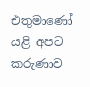එතුමාණෝ යළි අපට කරුණාව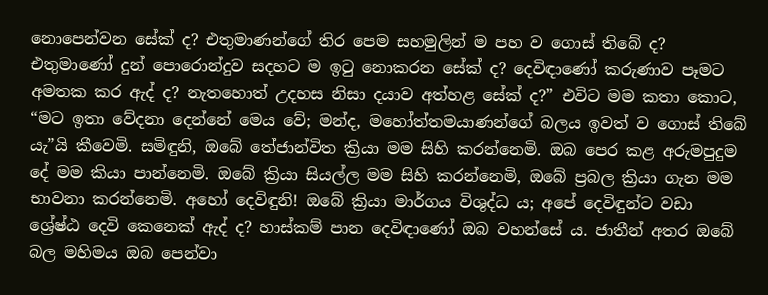නොපෙන්වන සේක් ද? එතුමාණන්ගේ තිර පෙම සහමුලින් ම පහ ව ගොස් තිබේ ද? එතුමාණෝ දුන් පොරොන්දුව සදහට ම ඉටු නොකරන සේක් ද? දෙවිඳාණෝ කරුණාව පෑමට අමතක කර ඇද් ද? නැතහොත් උදහස නිසා දයාව අත්හළ සේක් ද?” එවිට මම කතා කොට, “මට ඉතා වේදනා දෙන්නේ මෙය වේ; මන්ද, මහෝත්තමයාණන්ගේ බලය ඉවත් ව ගොස් තිබේ යැ”යි කීවෙමි. සමිඳුනි, ඔබේ තේජාන්විත ක්‍රියා මම සිහි කරන්නෙමි. ඔබ පෙර කළ අරුමපුදුම දේ මම කියා පාන්නෙමි. ඔබේ ක්‍රියා සියල්ල මම සිහි කරන්නෙමි, ඔබේ ප්‍රබල ක්‍රියා ගැන මම භාවනා කරන්නෙමි. අහෝ දෙවිඳුනි! ඔබේ ක්‍රියා මාර්ගය විශුද්ධ ය; අපේ දෙවිඳුන්ට වඩා ශ්‍රේෂ්ඨ දෙවි කෙනෙක් ඇද් ද? හාස්කම් පාන දෙවිඳාණෝ ඔබ වහන්සේ ය. ජාතීන් අතර ඔබේ බල මහිමය ඔබ පෙන්වා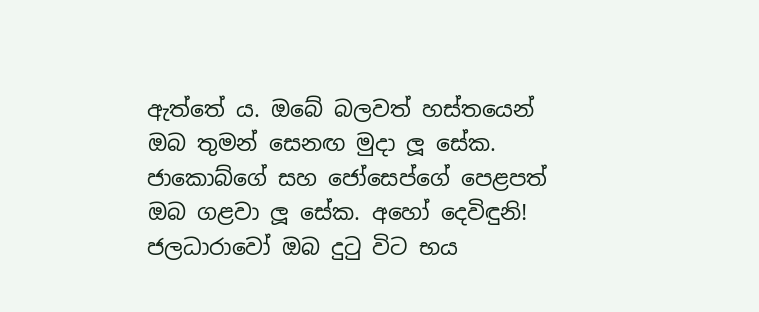ඇත්තේ ය. ඔබේ බලවත් හස්තයෙන් ඔබ තුමන් සෙනඟ මුදා ලූ සේක. ජාකොබ්ගේ සහ ජෝසෙප්ගේ පෙළපත් ඔබ ගළවා ලූ සේක. අහෝ දෙවිඳුනි! ජලධාරාවෝ ඔබ දුටු විට භය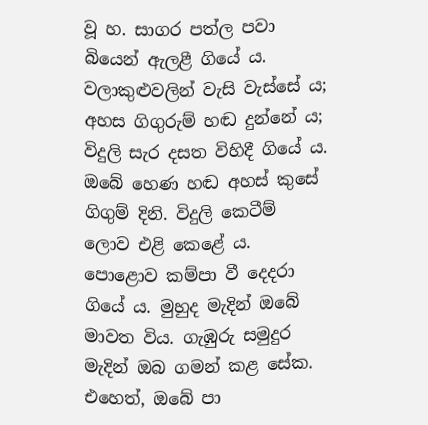වූ හ. සාගර පත්ල පවා බියෙන් ඇලළී ගියේ ය. වලාකුළුවලින් වැසි වැස්සේ ය; අහස ගිගුරුම් හඬ දුන්නේ ය; විදුලි සැර දසත විහිදී ගියේ ය. ඔබේ හෙණ හඬ අහස් කුසේ ගිගුම් දිනි. විදුලි කෙටීම් ලොව එළි කෙළේ ය. පොළොව කම්පා වී දෙදරා ගියේ ය. මුහුද මැදින් ඔබේ මාවත විය. ගැඹුරු සමුදුර මැදින් ඔබ ගමන් කළ සේක. එහෙත්, ඔබේ පා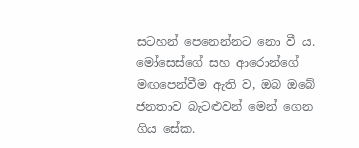සටහන් පෙනෙන්නට නො වී ය. මෝසෙස්ගේ සහ ආරොන්ගේ මඟපෙන්වීම ඇති ව, ඔබ ඔබේ ජනතාව බැටළුවන් මෙන් ගෙන ගිය සේක.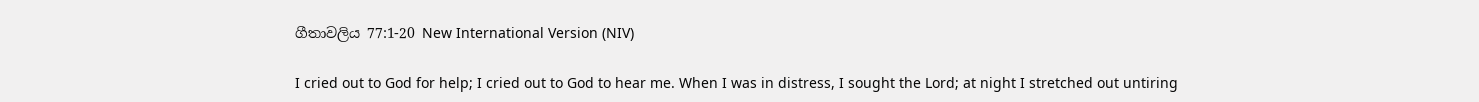ගීතාවලිය 77:1-20 New International Version (NIV)

I cried out to God for help; I cried out to God to hear me. When I was in distress, I sought the Lord; at night I stretched out untiring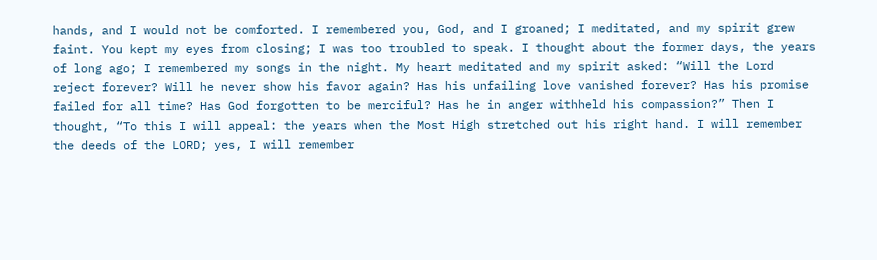hands, and I would not be comforted. I remembered you, God, and I groaned; I meditated, and my spirit grew faint. You kept my eyes from closing; I was too troubled to speak. I thought about the former days, the years of long ago; I remembered my songs in the night. My heart meditated and my spirit asked: “Will the Lord reject forever? Will he never show his favor again? Has his unfailing love vanished forever? Has his promise failed for all time? Has God forgotten to be merciful? Has he in anger withheld his compassion?” Then I thought, “To this I will appeal: the years when the Most High stretched out his right hand. I will remember the deeds of the LORD; yes, I will remember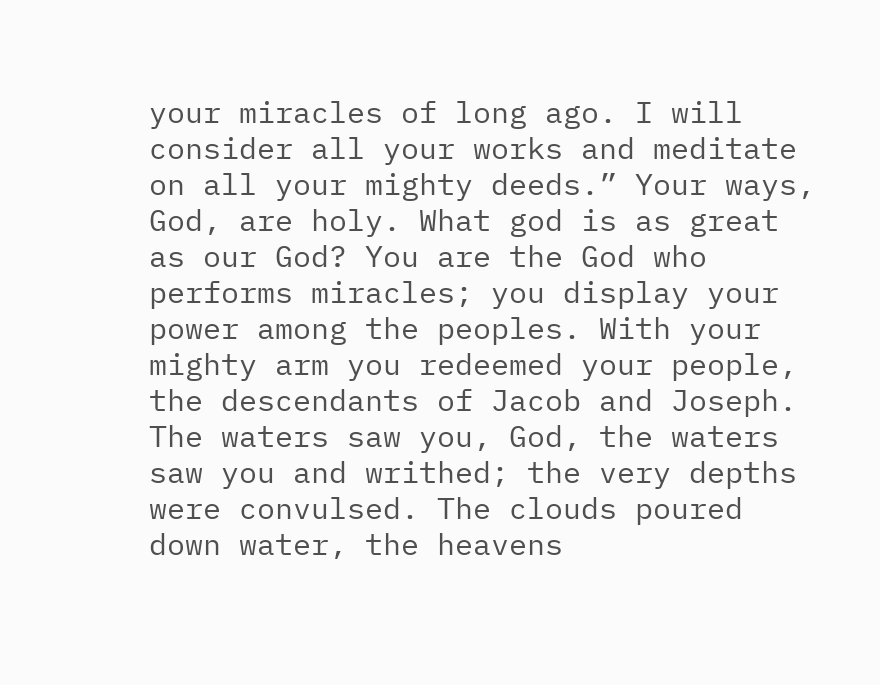your miracles of long ago. I will consider all your works and meditate on all your mighty deeds.” Your ways, God, are holy. What god is as great as our God? You are the God who performs miracles; you display your power among the peoples. With your mighty arm you redeemed your people, the descendants of Jacob and Joseph. The waters saw you, God, the waters saw you and writhed; the very depths were convulsed. The clouds poured down water, the heavens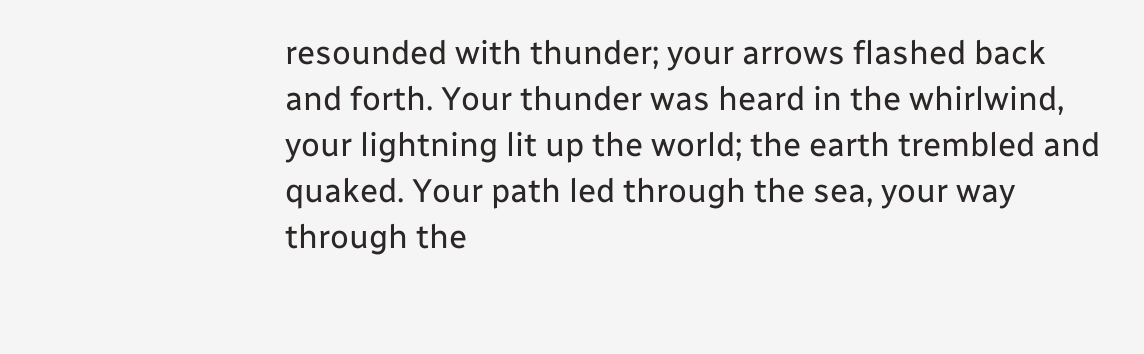resounded with thunder; your arrows flashed back and forth. Your thunder was heard in the whirlwind, your lightning lit up the world; the earth trembled and quaked. Your path led through the sea, your way through the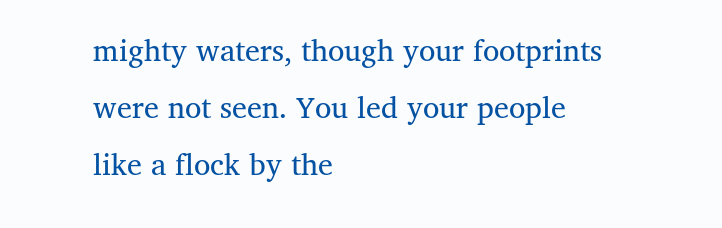mighty waters, though your footprints were not seen. You led your people like a flock by the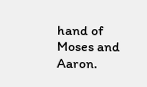hand of Moses and Aaron.